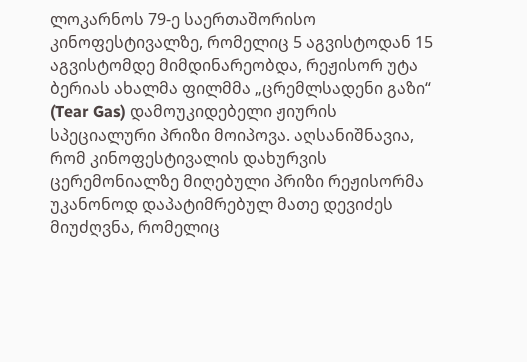ლოკარნოს 79-ე საერთაშორისო კინოფესტივალზე, რომელიც 5 აგვისტოდან 15 აგვისტომდე მიმდინარეობდა, რეჟისორ უტა ბერიას ახალმა ფილმმა „ცრემლსადენი გაზი“ (Tear Gas) დამოუკიდებელი ჟიურის სპეციალური პრიზი მოიპოვა. აღსანიშნავია, რომ კინოფესტივალის დახურვის ცერემონიალზე მიღებული პრიზი რეჟისორმა უკანონოდ დაპატიმრებულ მათე დევიძეს მიუძღვნა, რომელიც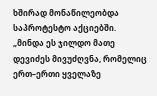ხშირად მონაწილეობდა საპროტესტო აქციებში.
„მინდა ეს ჯილდო მათე დევიძეს მივუძღვნა, რომელიც ერთ–ერთი ყველაზე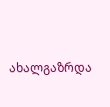ახალგაზრდა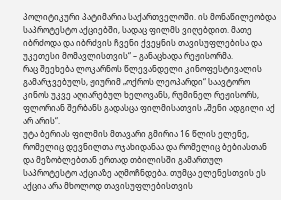პოლიტიკური პატიმარია საქართველოში. ის მონაწილეობდა საპროტესტო აქციებში, სადაც ფილმს ვიღებდით. მათე იბრძოდა და იბრძვის ჩვენი ქვეყნის თავისუფლებისა და უკეთესი მომავლისთვის“ – განაცხადა რეჟისორმა.
რაც შეეხება ლოკარნოს წლევანდელი კინოფესტივალის გამარჯვებულს, ჟიურიმ „ოქროს ლეოპარდი“ საავტორო კინოს უკვე აღიარებულ ხელოვანს, რუმინელ რეჟისორს, ფლორიან შერბანს გადასცა ფილმისათვის „შენი ადგილი აქ არ არის“.
უტა ბერიას ფილმის მთავარი გმირია 16 წლის ელენე, რომელიც დევნილთა ოჯახიდანაა და რომელიც ბებიასთან და მეზობლებთან ერთად თბილისში გამართულ საპროტესტო აქციაზე აღმოჩნდება. თუმცა ელენესთვის ეს აქცია არა მხოლოდ თავისუფლებისთვის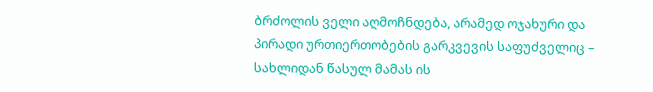ბრძოლის ველი აღმოჩნდება, არამედ ოჯახური და პირადი ურთიერთობების გარკვევის საფუძველიც – სახლიდან წასულ მამას ის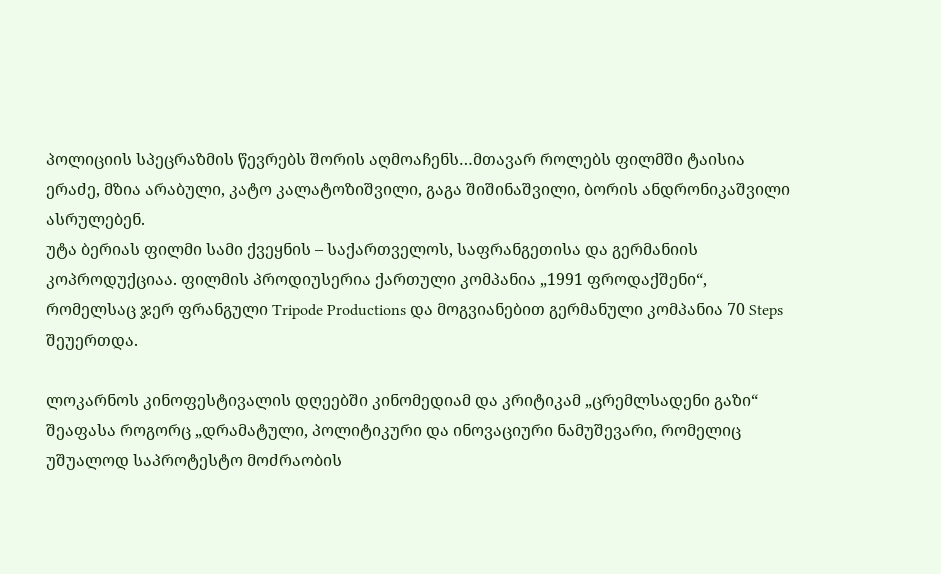პოლიციის სპეცრაზმის წევრებს შორის აღმოაჩენს…მთავარ როლებს ფილმში ტაისია ერაძე, მზია არაბული, კატო კალატოზიშვილი, გაგა შიშინაშვილი, ბორის ანდრონიკაშვილი ასრულებენ.
უტა ბერიას ფილმი სამი ქვეყნის – საქართველოს, საფრანგეთისა და გერმანიის კოპროდუქციაა. ფილმის პროდიუსერია ქართული კომპანია „1991 ფროდაქშენი“, რომელსაც ჯერ ფრანგული Tripode Productions და მოგვიანებით გერმანული კომპანია 70 Steps შეუერთდა.

ლოკარნოს კინოფესტივალის დღეებში კინომედიამ და კრიტიკამ „ცრემლსადენი გაზი“ შეაფასა როგორც „დრამატული, პოლიტიკური და ინოვაციური ნამუშევარი, რომელიც უშუალოდ საპროტესტო მოძრაობის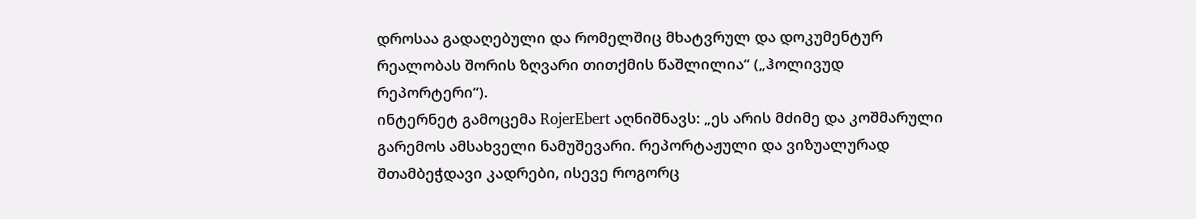დროსაა გადაღებული და რომელშიც მხატვრულ და დოკუმენტურ რეალობას შორის ზღვარი თითქმის წაშლილია“ („ჰოლივუდ რეპორტერი“).
ინტერნეტ გამოცემა RojerEbert აღნიშნავს: „ეს არის მძიმე და კოშმარული გარემოს ამსახველი ნამუშევარი. რეპორტაჟული და ვიზუალურად შთამბეჭდავი კადრები, ისევე როგორც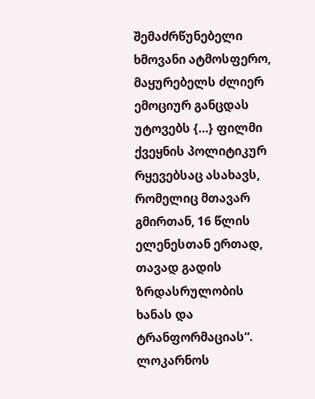შემაძრწუნებელი ხმოვანი ატმოსფერო, მაყურებელს ძლიერ ემოციურ განცდას უტოვებს {…} ფილმი ქვეყნის პოლიტიკურ რყევებსაც ასახავს, რომელიც მთავარ გმირთან, 16 წლის ელენესთან ერთად, თავად გადის ზრდასრულობის ხანას და ტრანფორმაციას“.
ლოკარნოს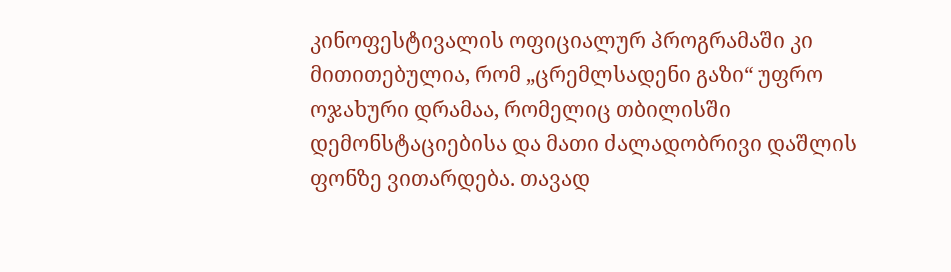კინოფესტივალის ოფიციალურ პროგრამაში კი მითითებულია, რომ „ცრემლსადენი გაზი“ უფრო ოჯახური დრამაა, რომელიც თბილისში დემონსტაციებისა და მათი ძალადობრივი დაშლის ფონზე ვითარდება. თავად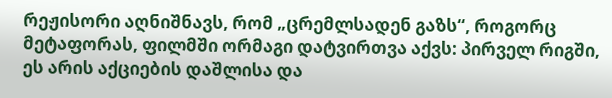რეჟისორი აღნიშნავს, რომ „ცრემლსადენ გაზს“, როგორც მეტაფორას, ფილმში ორმაგი დატვირთვა აქვს: პირველ რიგში, ეს არის აქციების დაშლისა და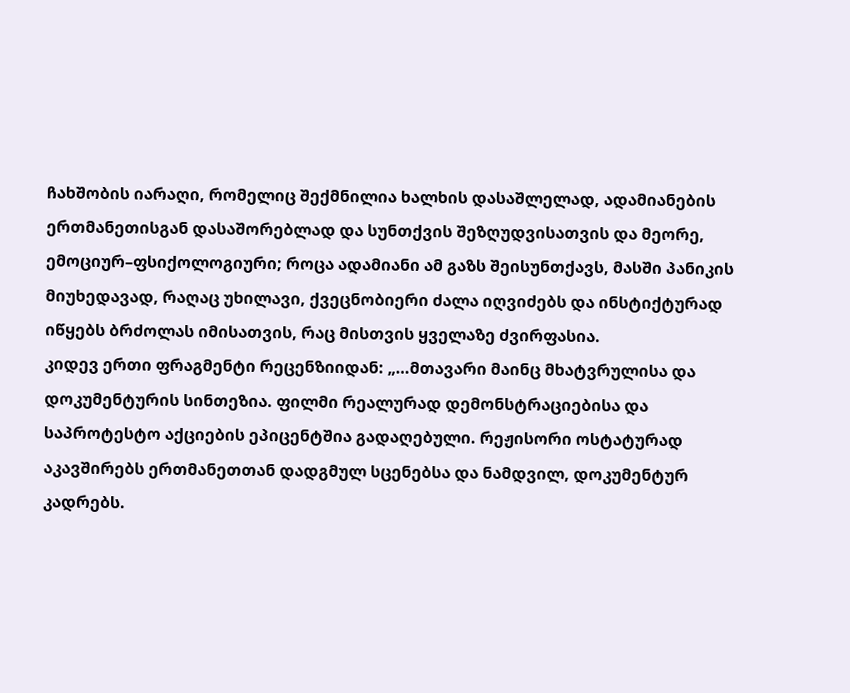ჩახშობის იარაღი, რომელიც შექმნილია ხალხის დასაშლელად, ადამიანების ერთმანეთისგან დასაშორებლად და სუნთქვის შეზღუდვისათვის და მეორე, ემოციურ–ფსიქოლოგიური; როცა ადამიანი ამ გაზს შეისუნთქავს, მასში პანიკის მიუხედავად, რაღაც უხილავი, ქვეცნობიერი ძალა იღვიძებს და ინსტიქტურად იწყებს ბრძოლას იმისათვის, რაც მისთვის ყველაზე ძვირფასია.
კიდევ ერთი ფრაგმენტი რეცენზიიდან: „…მთავარი მაინც მხატვრულისა და დოკუმენტურის სინთეზია. ფილმი რეალურად დემონსტრაციებისა და საპროტესტო აქციების ეპიცენტშია გადაღებული. რეჟისორი ოსტატურად აკავშირებს ერთმანეთთან დადგმულ სცენებსა და ნამდვილ, დოკუმენტურ კადრებს.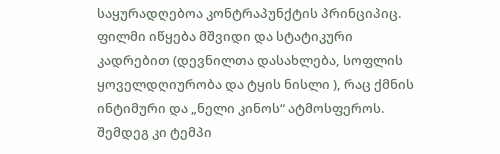საყურადღებოა კონტრაპუნქტის პრინციპიც. ფილმი იწყება მშვიდი და სტატიკური კადრებით (დევნილთა დასახლება, სოფლის ყოველდღიურობა და ტყის ნისლი ), რაც ქმნის ინტიმური და „ნელი კინოს“ ატმოსფეროს. შემდეგ კი ტემპი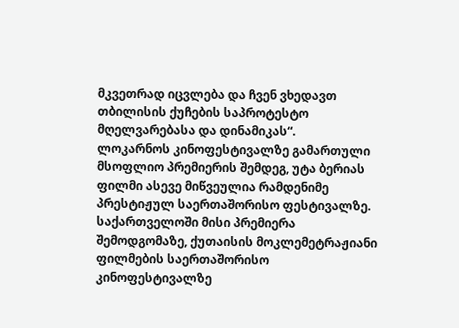მკვეთრად იცვლება და ჩვენ ვხედავთ თბილისის ქუჩების საპროტესტო მღელვარებასა და დინამიკას“.
ლოკარნოს კინოფესტივალზე გამართული მსოფლიო პრემიერის შემდეგ, უტა ბერიას ფილმი ასევე მიწვეულია რამდენიმე პრესტიჟულ საერთაშორისო ფესტივალზე. საქართველოში მისი პრემიერა შემოდგომაზე, ქუთაისის მოკლემეტრაჟიანი ფილმების საერთაშორისო კინოფესტივალზე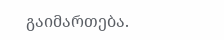გაიმართება.